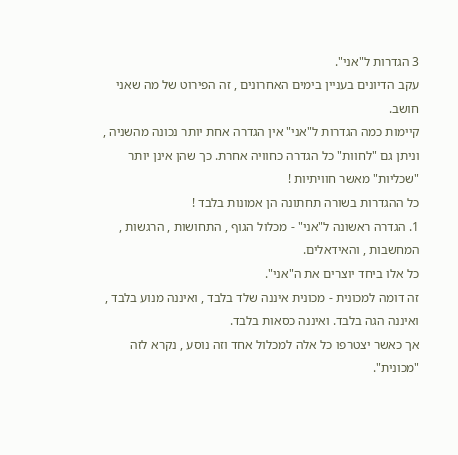3 הגדרות ל"אני".
עקב הדיונים בעניין בימים האחרונים , זה הפירוט של מה שאני חושב.
קיימות כמה הגדרות ל"אני" אין הגדרה אחת יותר נכונה מהשניה , וניתן גם "לחוות" כל הגדרה כחוויה אחרת. כך שהן אינן יותר "שכליות" מאשר חוויתיות !
כל ההגדרות בשורה תחתונה הן אמונות בלבד !
1. הגדרה ראשונה ל"אני" - מכלול הגוף , התחושות , הרגשות , המחשבות , והאידאלים.
כל אלו ביחד יוצרים את ה"אני".
זה דומה למכונית - מכונית איננה שלד בלבד , ואיננה מנוע בלבד , ואיננה הגה בלבד. ואיננה כסאות בלבד.
אך כאשר יצטרפו כל אלה למכלול אחד וזה נוסע , נקרא לזה "מכונית".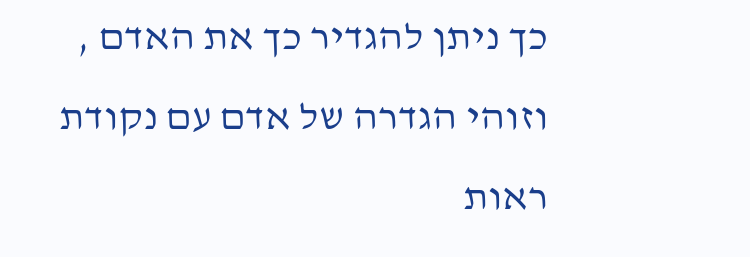כך ניתן להגדיר כך את האדם , וזוהי הגדרה של אדם עם נקודת ראות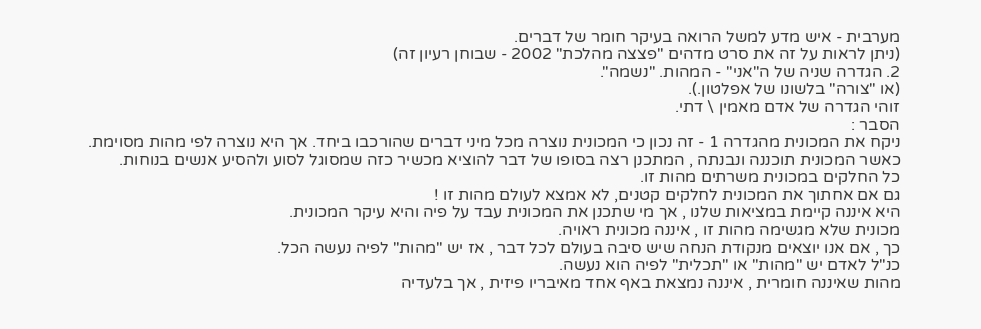מערבית - איש מדע למשל הרואה בעיקר חומר של דברים.
(ניתן לראות על זה את סרט מדהים "פצצה מהלכת" 2002 - שבוחן רעיון זה)
2. הגדרה שניה של ה"אני" - המהות. "נשמה".
(או "צורה" בלשונו של אפלטון.).
זוהי הגדרה של אדם מאמין \ דתי.
הסבר :
ניקח את המכונית מהגדרה 1 - זה נכון כי המכונית נוצרה מכל מיני דברים שהורכבו ביחד. אך היא נוצרה לפי מהות מסוימת.
כאשר המכונית תוכננה ונבנתה , המתכנן רצה בסופו של דבר להוציא מכשיר כזה שמסוגל לסוע ולהסיע אנשים בנוחות.
כל החלקים במכונית משרתים מהות זו.
גם אם אחתוך את המכונית לחלקים קטנים, לא אמצא לעולם מהות זו !
היא איננה קיימת במציאות שלנו , אך מי שתכנן את המכונית עבד על פיה והיא עיקר המכונית.
מכונית שלא מגשימה מהות זו , איננה מכונית ראויה.
כך , אם אנו יוצאים מנקודת הנחה שיש סיבה בעולם לכל דבר , אז יש "מהות" לפיה נעשה הכל.
כנ"ל לאדם יש "מהות" או "תכלית" לפיה הוא נעשה.
מהות שאיננה חומרית , איננה נמצאת באף אחד מאיבריו פיזית , אך בלעדיה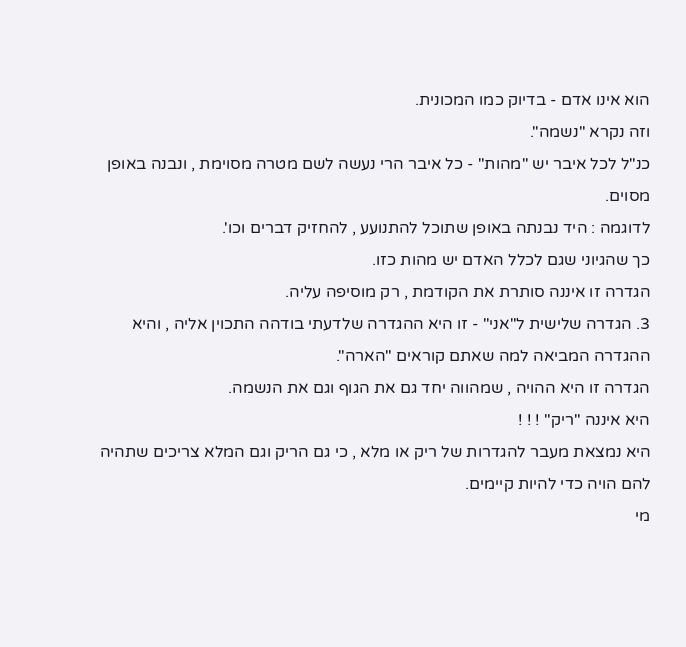הוא אינו אדם - בדיוק כמו המכונית.
וזה נקרא "נשמה".
כנ"ל לכל איבר יש "מהות" - כל איבר הרי נעשה לשם מטרה מסוימת , ונבנה באופן מסוים.
לדוגמה : היד נבנתה באופן שתוכל להתנועע , להחזיק דברים וכו'.
כך שהגיוני שגם לכלל האדם יש מהות כזו.
הגדרה זו איננה סותרת את הקודמת , רק מוסיפה עליה.
3. הגדרה שלישית ל"אני" - זו היא ההגדרה שלדעתי בודהה התכוין אליה , והיא ההגדרה המביאה למה שאתם קוראים "הארה".
הגדרה זו היא ההויה , שמהווה יחד גם את הגוף וגם את הנשמה.
היא איננה "ריק" ! ! !
היא נמצאת מעבר להגדרות של ריק או מלא , כי גם הריק וגם המלא צריכים שתהיה להם הויה כדי להיות קיימים.
מי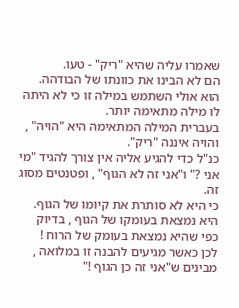שאמרו עליה שהיא "ריק" - טעו.
הם לא הבינו את כוונתו של הבודהה. הוא אולי השתמש במילה זו כי לא היתה לו מילה מתאימה יותר.
בעברית המילה המתאימה היא "הויה" , והויה איננה "ריק".
כנ"ל כדי להגיע אליה אין צורך להגיד "מי אני ?" ו"אני זה לא הגוף" , ופטנטים מסוג זה.
כי היא לא סותרת את קיומו של הגוף. היא נמצאת בעומקו של הגוף , בדיוק כפי שהיא נמצאת בעומק של הרוח !
לכן כאשר מגיעים להבנה זו במלואה , מבינים ש"אני זה כן הגוף !"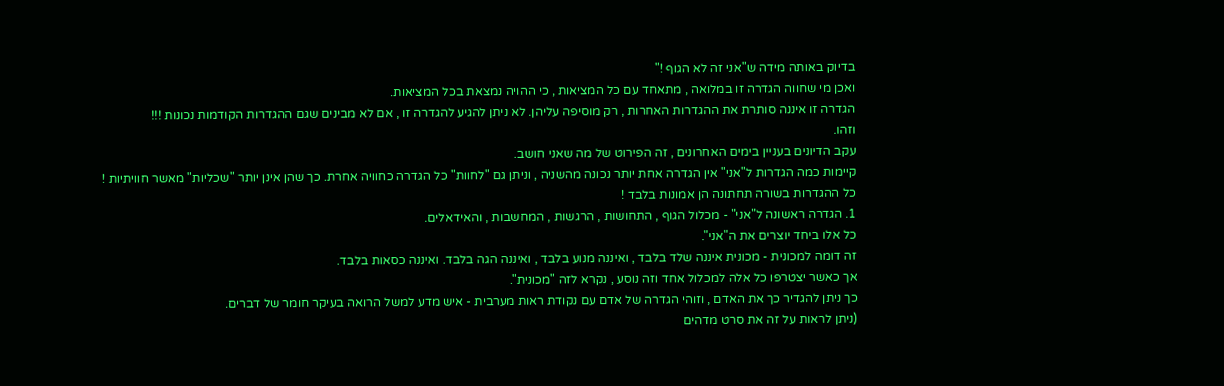בדיוק באותה מידה ש"אני זה לא הגוף !"
ואכן מי שחווה הגדרה זו במלואה , מתאחד עם כל המציאות , כי ההויה נמצאת בכל המציאות.
הגדרה זו איננה סותרת את ההגדרות האחרות , רק מוסיפה עליהן. לא ניתן להגיע להגדרה זו , אם לא מבינים שגם ההגדרות הקודמות נכונות !!!
וזהו.
עקב הדיונים בעניין בימים האחרונים , זה הפירוט של מה שאני חושב.
קיימות כמה הגדרות ל"אני" אין הגדרה אחת יותר נכונה מהשניה , וניתן גם "לחוות" כל הגדרה כחוויה אחרת. כך שהן אינן יותר "שכליות" מאשר חוויתיות !
כל ההגדרות בשורה תחתונה הן אמונות בלבד !
1. הגדרה ראשונה ל"אני" - מכלול הגוף , התחושות , הרגשות , המחשבות , והאידאלים.
כל אלו ביחד יוצרים את ה"אני".
זה דומה למכונית - מכונית איננה שלד בלבד , ואיננה מנוע בלבד , ואיננה הגה בלבד. ואיננה כסאות בלבד.
אך כאשר יצטרפו כל אלה למכלול אחד וזה נוסע , נקרא לזה "מכונית".
כך ניתן להגדיר כך את האדם , וזוהי הגדרה של אדם עם נקודת ראות מערבית - איש מדע למשל הרואה בעיקר חומר של דברים.
(ניתן לראות על זה את סרט מדהים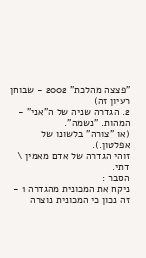"פצצה מהלכת" 2002 - שבוחן רעיון זה)
2. הגדרה שניה של ה"אני" - המהות. "נשמה".
(או "צורה" בלשונו של אפלטון.).
זוהי הגדרה של אדם מאמין \ דתי.
הסבר :
ניקח את המכונית מהגדרה 1 - זה נכון כי המכונית נוצרה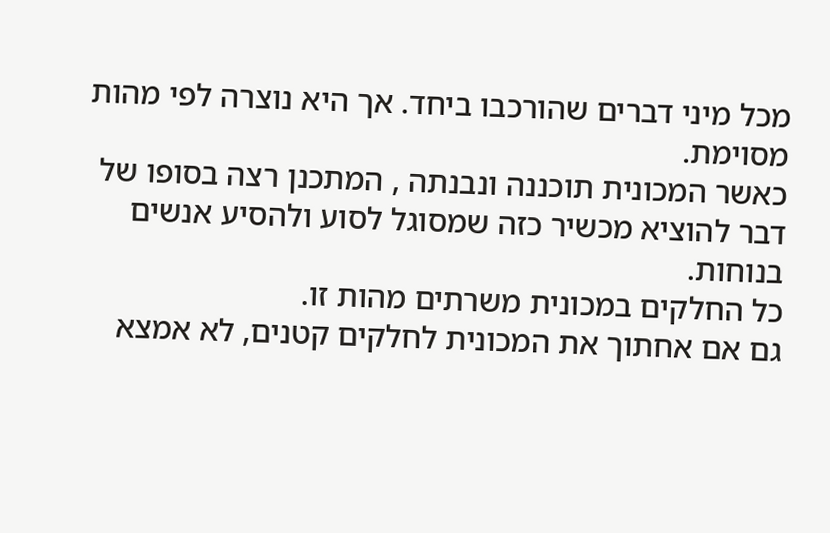מכל מיני דברים שהורכבו ביחד. אך היא נוצרה לפי מהות מסוימת.
כאשר המכונית תוכננה ונבנתה , המתכנן רצה בסופו של דבר להוציא מכשיר כזה שמסוגל לסוע ולהסיע אנשים בנוחות.
כל החלקים במכונית משרתים מהות זו.
גם אם אחתוך את המכונית לחלקים קטנים, לא אמצא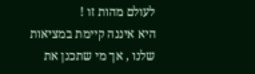לעולם מהות זו !
היא איננה קיימת במציאות שלנו , אך מי שתכנן את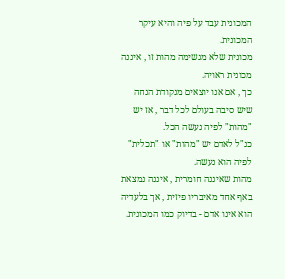המכונית עבד על פיה והיא עיקר המכונית.
מכונית שלא מגשימה מהות זו , איננה מכונית ראויה.
כך , אם אנו יוצאים מנקודת הנחה שיש סיבה בעולם לכל דבר , אז יש "מהות" לפיה נעשה הכל.
כנ"ל לאדם יש "מהות" או "תכלית" לפיה הוא נעשה.
מהות שאיננה חומרית , איננה נמצאת באף אחד מאיבריו פיזית , אך בלעדיה הוא אינו אדם - בדיוק כמו המכונית.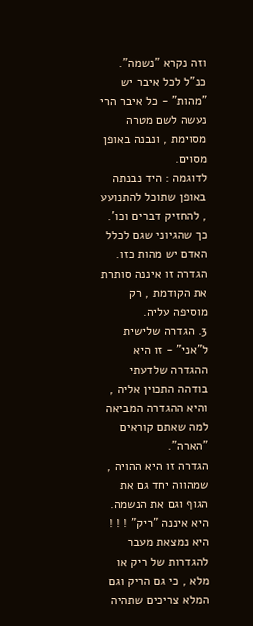וזה נקרא "נשמה".
כנ"ל לכל איבר יש "מהות" - כל איבר הרי נעשה לשם מטרה מסוימת , ונבנה באופן מסוים.
לדוגמה : היד נבנתה באופן שתוכל להתנועע , להחזיק דברים וכו'.
כך שהגיוני שגם לכלל האדם יש מהות כזו.
הגדרה זו איננה סותרת את הקודמת , רק מוסיפה עליה.
3. הגדרה שלישית ל"אני" - זו היא ההגדרה שלדעתי בודהה התכוין אליה , והיא ההגדרה המביאה למה שאתם קוראים "הארה".
הגדרה זו היא ההויה , שמהווה יחד גם את הגוף וגם את הנשמה.
היא איננה "ריק" ! ! !
היא נמצאת מעבר להגדרות של ריק או מלא , כי גם הריק וגם המלא צריכים שתהיה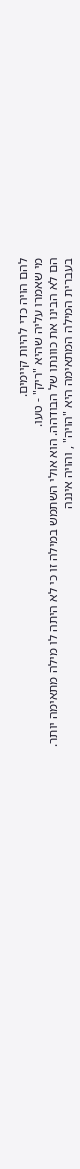להם הויה כדי להיות קיימים.
מי שאמרו עליה שהיא "ריק" - טעו.
הם לא הבינו את כוונתו של הבודהה. הוא אולי השתמש במילה זו כי לא היתה לו מילה מתאימה יותר.
בעברית המילה המתאימה היא "הויה" , והויה איננה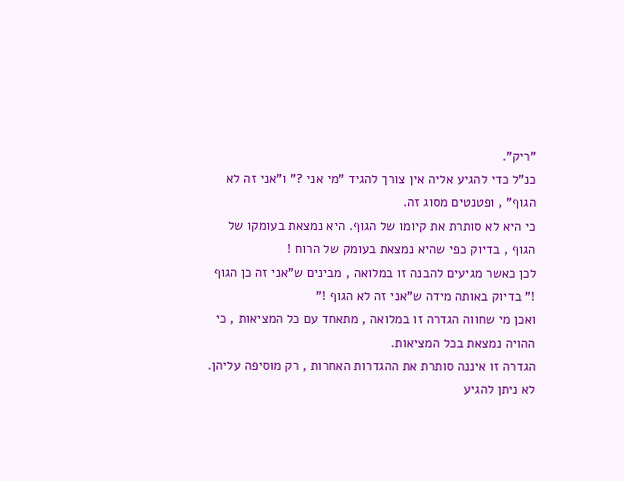"ריק".
כנ"ל כדי להגיע אליה אין צורך להגיד "מי אני ?" ו"אני זה לא הגוף" , ופטנטים מסוג זה.
כי היא לא סותרת את קיומו של הגוף. היא נמצאת בעומקו של הגוף , בדיוק כפי שהיא נמצאת בעומק של הרוח !
לכן כאשר מגיעים להבנה זו במלואה , מבינים ש"אני זה כן הגוף !" בדיוק באותה מידה ש"אני זה לא הגוף !"
ואכן מי שחווה הגדרה זו במלואה , מתאחד עם כל המציאות , כי ההויה נמצאת בכל המציאות.
הגדרה זו איננה סותרת את ההגדרות האחרות , רק מוסיפה עליהן. לא ניתן להגיע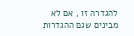להגדרה זו , אם לא מבינים שגם ההגדרות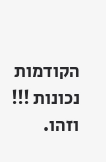הקודמות נכונות !!!
וזהו.